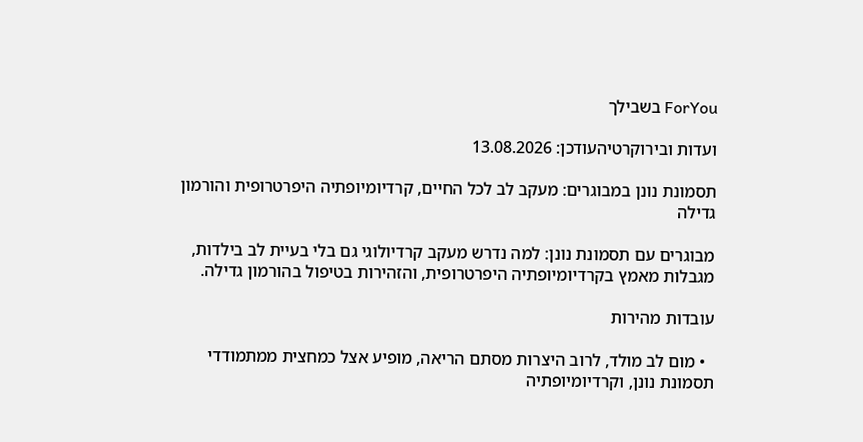ForYou בשבילך

ועדות ובירוקרטיהעודכן: 13.08.2026

תסמונת נונן במבוגרים: מעקב לב לכל החיים, קרדיומיופתיה היפרטרופית והורמון גדילה

מבוגרים עם תסמונת נונן: למה נדרש מעקב קרדיולוגי גם בלי בעיית לב בילדות, מגבלות מאמץ בקרדיומיופתיה היפרטרופית, והזהירות בטיפול בהורמון גדילה.

עובדות מהירות

  • מום לב מולד, לרוב היצרות מסתם הריאה, מופיע אצל כמחצית ממתמודדי תסמונת נונן, וקרדיומיופתיה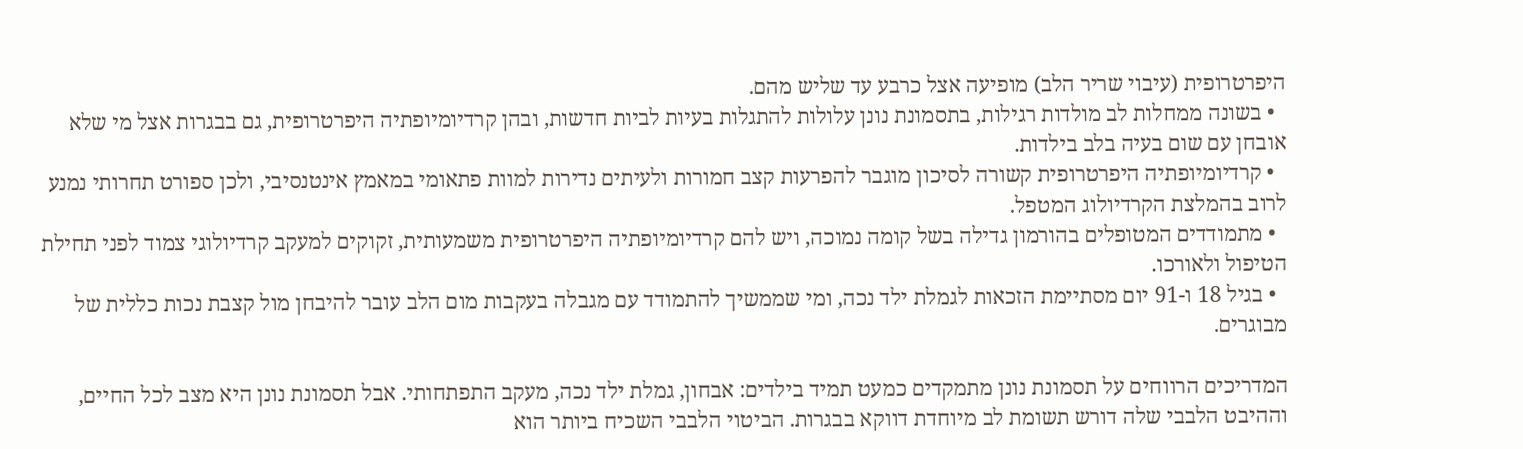היפרטרופית (עיבוי שריר הלב) מופיעה אצל כרבע עד שליש מהם.
  • בשונה ממחלות לב מולדות רגילות, בתסמונת נונן עלולות להתגלות בעיות לביות חדשות, ובהן קרדיומיופתיה היפרטרופית, גם בבגרות אצל מי שלא אובחן עם שום בעיה בלב בילדות.
  • קרדיומיופתיה היפרטרופית קשורה לסיכון מוגבר להפרעות קצב חמורות ולעיתים נדירות למוות פתאומי במאמץ אינטנסיבי, ולכן ספורט תחרותי נמנע לרוב בהמלצת הקרדיולוג המטפל.
  • מתמודדים המטופלים בהורמון גדילה בשל קומה נמוכה, ויש להם קרדיומיופתיה היפרטרופית משמעותית, זקוקים למעקב קרדיולוגי צמוד לפני תחילת הטיפול ולאורכו.
  • בגיל 18 ו-91 יום מסתיימת הזכאות לגמלת ילד נכה, ומי שממשיך להתמודד עם מגבלה בעקבות מום הלב עובר להיבחן מול קצבת נכות כללית של מבוגרים.

המדריכים הרווחים על תסמונת נונן מתמקדים כמעט תמיד בילדים: אבחון, גמלת ילד נכה, מעקב התפתחותי. אבל תסמונת נונן היא מצב לכל החיים, וההיבט הלבבי שלה דורש תשומת לב מיוחדת דווקא בבגרות. הביטוי הלבבי השכיח ביותר הוא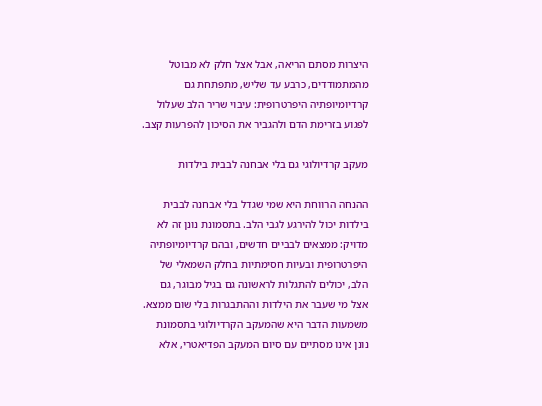היצרות מסתם הריאה, אבל אצל חלק לא מבוטל מהמתמודדים, כרבע עד שליש, מתפתחת גם קרדיומיופתיה היפרטרופית: עיבוי שריר הלב שעלול לפגוע בזרימת הדם ולהגביר את הסיכון להפרעות קצב.

מעקב קרדיולוגי גם בלי אבחנה לבבית בילדות

ההנחה הרווחת היא שמי שגדל בלי אבחנה לבבית בילדות יכול להירגע לגבי הלב. בתסמונת נונן זה לא מדויק: ממצאים לבביים חדשים, ובהם קרדיומיופתיה היפרטרופית ובעיות חסימתיות בחלק השמאלי של הלב, יכולים להתגלות לראשונה גם בגיל מבוגר, גם אצל מי שעבר את הילדות וההתבגרות בלי שום ממצא. משמעות הדבר היא שהמעקב הקרדיולוגי בתסמונת נונן אינו מסתיים עם סיום המעקב הפדיאטרי, אלא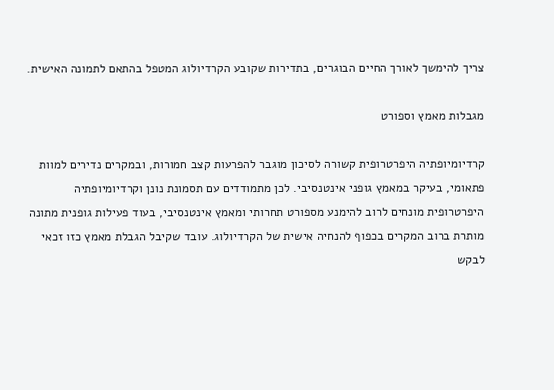צריך להימשך לאורך החיים הבוגרים, בתדירות שקובע הקרדיולוג המטפל בהתאם לתמונה האישית.

מגבלות מאמץ וספורט

קרדיומיופתיה היפרטרופית קשורה לסיכון מוגבר להפרעות קצב חמורות, ובמקרים נדירים למוות פתאומי, בעיקר במאמץ גופני אינטנסיבי. לכן מתמודדים עם תסמונת נונן וקרדיומיופתיה היפרטרופית מונחים לרוב להימנע מספורט תחרותי ומאמץ אינטנסיבי, בעוד פעילות גופנית מתונה מותרת ברוב המקרים בכפוף להנחיה אישית של הקרדיולוג. עובד שקיבל הגבלת מאמץ כזו זכאי לבקש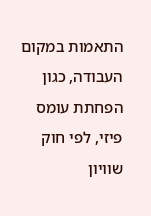התאמות במקום העבודה, כגון הפחתת עומס פיזי, לפי חוק שוויון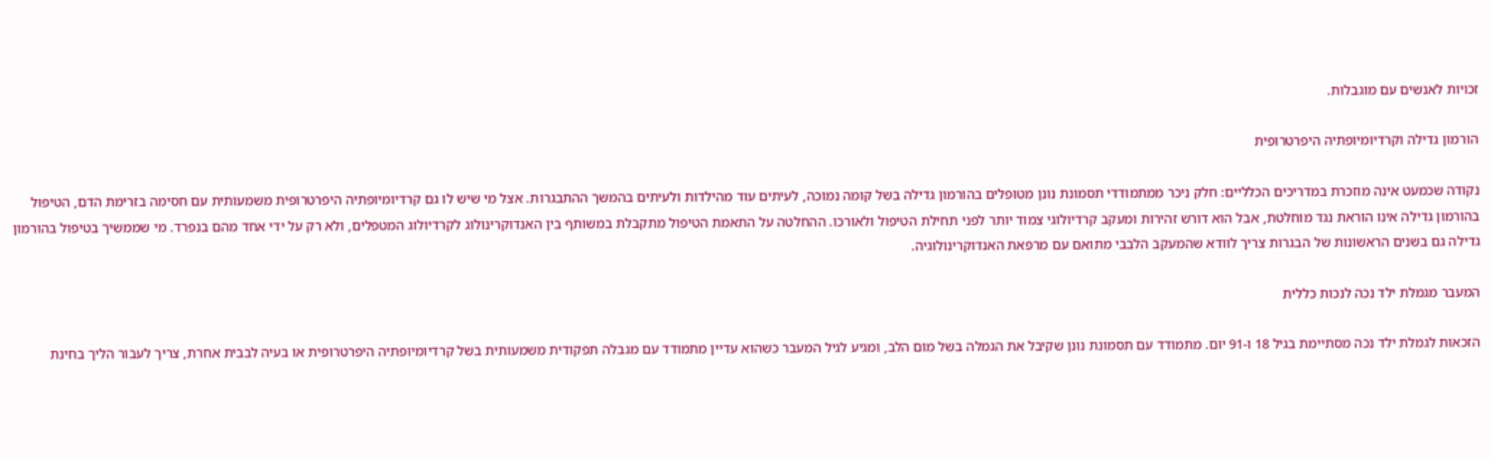זכויות לאנשים עם מוגבלות.

הורמון גדילה וקרדיומיופתיה היפרטרופית

נקודה שכמעט אינה מוזכרת במדריכים הכלליים: חלק ניכר ממתמודדי תסמונת נונן מטופלים בהורמון גדילה בשל קומה נמוכה, לעיתים עוד מהילדות ולעיתים בהמשך ההתבגרות. אצל מי שיש לו גם קרדיומיופתיה היפרטרופית משמעותית עם חסימה בזרימת הדם, הטיפול בהורמון גדילה אינו הוראת נגד מוחלטת, אבל הוא דורש זהירות ומעקב קרדיולוגי צמוד יותר לפני תחילת הטיפול ולאורכו. ההחלטה על התאמת הטיפול מתקבלת במשותף בין האנדוקרינולוג לקרדיולוג המטפלים, ולא רק על ידי אחד מהם בנפרד. מי שממשיך בטיפול בהורמון גדילה גם בשנים הראשונות של הבגרות צריך לוודא שהמעקב הלבבי מתואם עם מרפאת האנדוקרינולוגיה.

המעבר מגמלת ילד נכה לנכות כללית

הזכאות לגמלת ילד נכה מסתיימת בגיל 18 ו-91 יום. מתמודד עם תסמונת נונן שקיבל את הגמלה בשל מום הלב, ומגיע לגיל המעבר כשהוא עדיין מתמודד עם מגבלה תפקודית משמעותית בשל קרדיומיופתיה היפרטרופית או בעיה לבבית אחרת, צריך לעבור הליך בחינת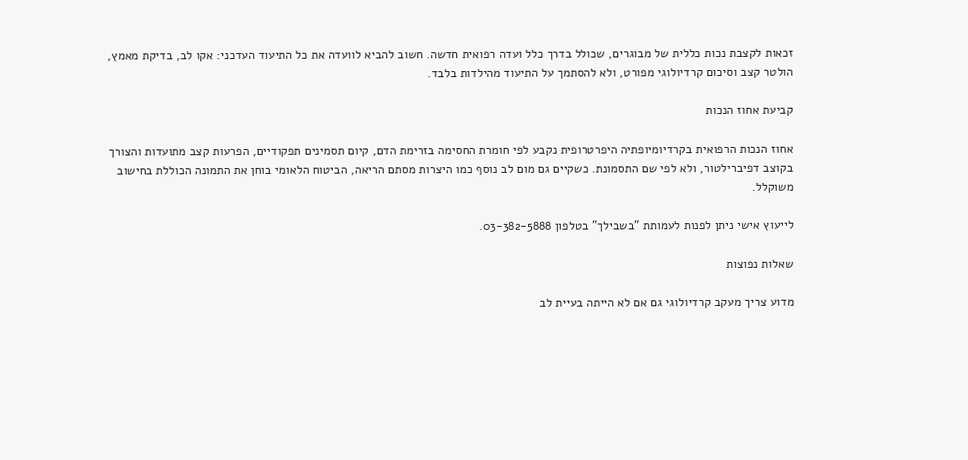זכאות לקצבת נכות כללית של מבוגרים, שכולל בדרך כלל ועדה רפואית חדשה. חשוב להביא לוועדה את כל התיעוד העדכני: אקו לב, בדיקת מאמץ, הולטר קצב וסיכום קרדיולוגי מפורט, ולא להסתמך על התיעוד מהילדות בלבד.

קביעת אחוז הנכות

אחוז הנכות הרפואית בקרדיומיופתיה היפרטרופית נקבע לפי חומרת החסימה בזרימת הדם, קיום תסמינים תפקודיים, הפרעות קצב מתועדות והצורך בקוצב דפיברילטור, ולא לפי שם התסמונת. כשקיים גם מום לב נוסף כמו היצרות מסתם הריאה, הביטוח הלאומי בוחן את התמונה הכוללת בחישוב משוקלל.

לייעוץ אישי ניתן לפנות לעמותת "בשבילך" בטלפון 03-382-5888.

שאלות נפוצות

מדוע צריך מעקב קרדיולוגי גם אם לא הייתה בעיית לב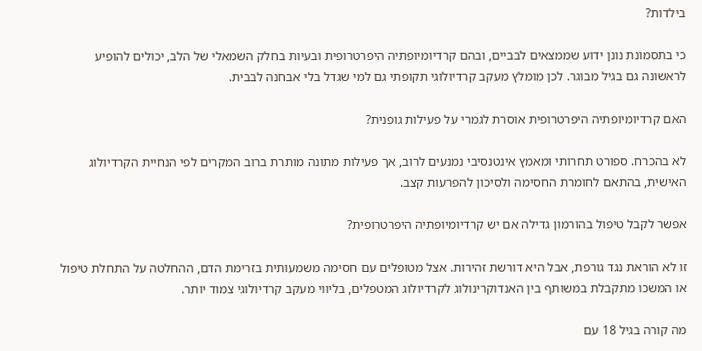בילדות?

כי בתסמונת נונן ידוע שממצאים לבביים, ובהם קרדיומיופתיה היפרטרופית ובעיות בחלק השמאלי של הלב, יכולים להופיע לראשונה גם בגיל מבוגר. לכן מומלץ מעקב קרדיולוגי תקופתי גם למי שגדל בלי אבחנה לבבית.

האם קרדיומיופתיה היפרטרופית אוסרת לגמרי על פעילות גופנית?

לא בהכרח. ספורט תחרותי ומאמץ אינטנסיבי נמנעים לרוב, אך פעילות מתונה מותרת ברוב המקרים לפי הנחיית הקרדיולוג האישית, בהתאם לחומרת החסימה ולסיכון להפרעות קצב.

אפשר לקבל טיפול בהורמון גדילה אם יש קרדיומיופתיה היפרטרופית?

זו לא הוראת נגד גורפת, אבל היא דורשת זהירות. אצל מטופלים עם חסימה משמעותית בזרימת הדם, ההחלטה על התחלת טיפול או המשכו מתקבלת במשותף בין האנדוקרינולוג לקרדיולוג המטפלים, בליווי מעקב קרדיולוגי צמוד יותר.

מה קורה בגיל 18 עם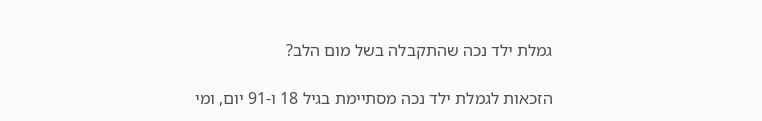גמלת ילד נכה שהתקבלה בשל מום הלב?

הזכאות לגמלת ילד נכה מסתיימת בגיל 18 ו-91 יום, ומי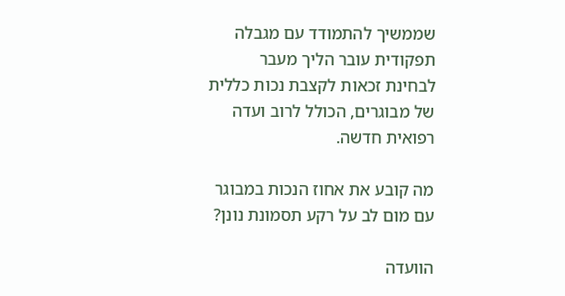שממשיך להתמודד עם מגבלה תפקודית עובר הליך מעבר לבחינת זכאות לקצבת נכות כללית של מבוגרים, הכולל לרוב ועדה רפואית חדשה.

מה קובע את אחוז הנכות במבוגר עם מום לב על רקע תסמונת נונן?

הוועדה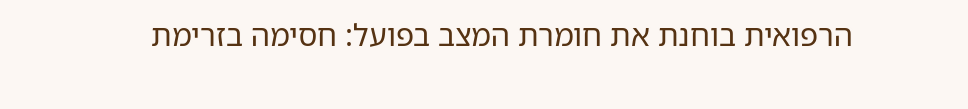הרפואית בוחנת את חומרת המצב בפועל: חסימה בזרימת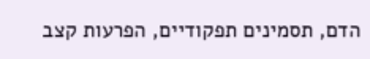הדם, תסמינים תפקודיים, הפרעות קצב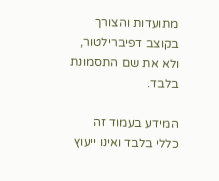מתועדות והצורך בקוצב דפיברילטור, ולא את שם התסמונת בלבד.

המידע בעמוד זה כללי בלבד ואינו ייעוץ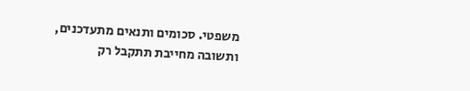משפטי. סכומים ותנאים מתעדכנים, ותשובה מחייבת תתקבל רק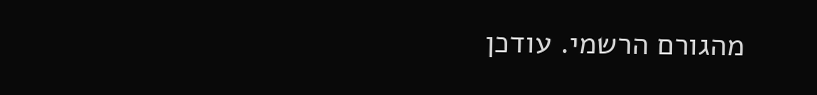מהגורם הרשמי. עודכן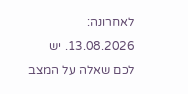לאחרונה: 13.08.2026. יש לכם שאלה על המצב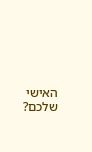האישי שלכם?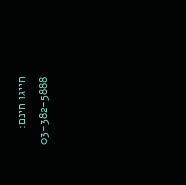חייגו חינם: 03-382-5888